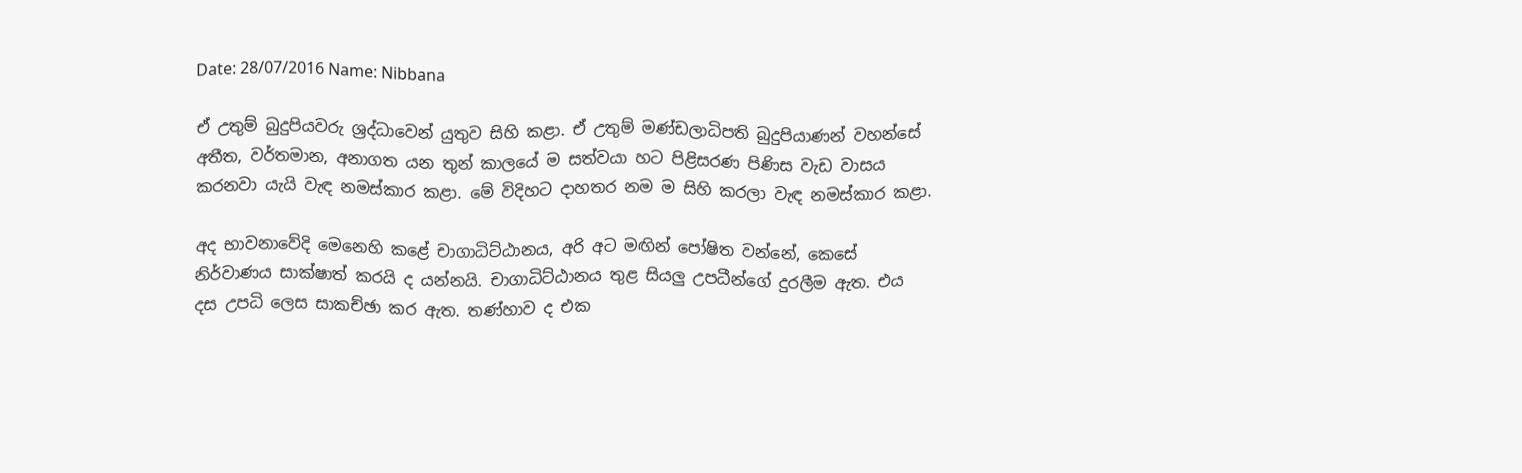Date: 28/07/2016 Name: Nibbana

ඒ උතුම් බුදුපියවරු ශ්‍රද්ධාවෙන් යුතුව සිහි කළා. ඒ උතුම් මණ්ඩලාධිපති බුදුපියාණන් වහන්සේ අතීත, වර්තමාන, අනාගත යන තුන් කාලයේ ම සත්වයා හට පිළිසරණ පිණිස වැඩ වාසය කරනවා යැයි වැඳ නමස්කාර කළා. මේ විදිහට දාහතර නම ම සිහි කරලා වැඳ නමස්කාර කළා.

අද භාවනාවේදි මෙනෙහි කළේ චාගාධිට්ඨානය, අරි අට මඟින් පෝෂිත වන්නේ, කෙසේ නිර්වාණය සාක්ෂාත් කරයි ද යන්නයි. චාගාධිට්ඨානය තුළ සියලු උපධීන්ගේ දුරලීම ඇත. එය දස උපධි ලෙස සාකච්ඡා කර ඇත. තණ්හාව ද එක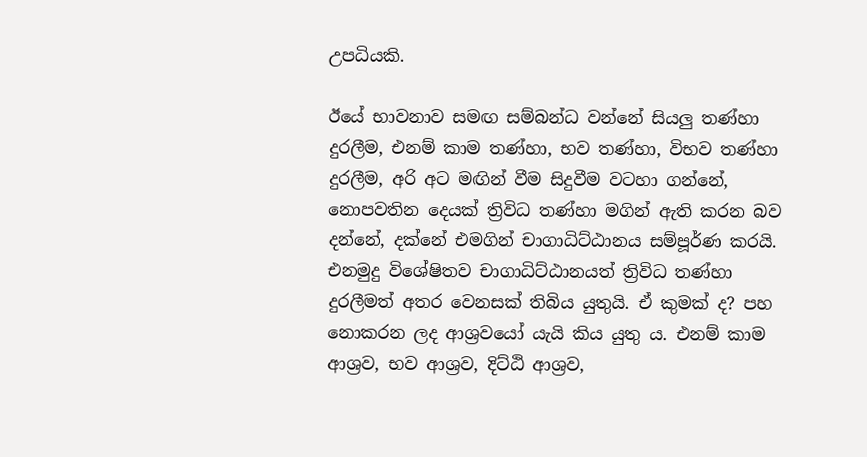උපධියකි.

ඊයේ භාවනාව සමඟ සම්බන්ධ වන්නේ සියලු තණ්හා දුරලීම, එනම් කාම තණ්හා, භව තණ්හා, විභව තණ්හා දුරලීම, අරි අට මඟින් වීම සිදුවීම වටහා ගන්නේ, නොපවතින දෙයක් ත්‍රිවිධ තණ්හා මගින් ඇති කරන බව දන්නේ, දක්නේ එමගින් චාගාධිට්ඨානය සම්පූර්ණ කරයි. එනමුදු විශේෂිතව චාගාධිට්ඨානයත් ත්‍රිවිධ තණ්හා දුරලීමත් අතර වෙනසක් තිබිය යුතුයි. ඒ කුමක් ද? පහ නොකරන ලද ආශ්‍රවයෝ යැයි කිය යුතු ය. එනම් කාම ආශ්‍රව, භව ආශ්‍රව, දිට්ඨි ආශ්‍රව,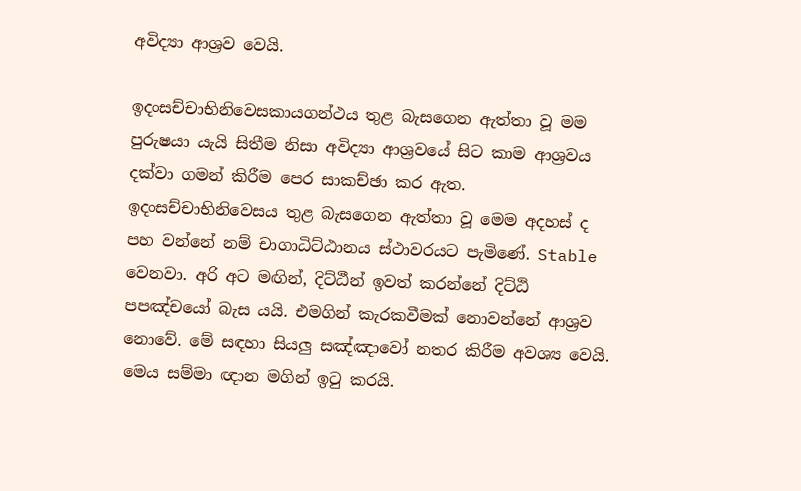අවිද්‍යා ආශ්‍රව වෙයි.

ඉදංසච්චාභිනිවෙසකායගන්ථය තුළ බැසගෙන ඇත්තා වූ මම පුරුෂයා යැයි සිතීම නිසා අවිද්‍යා ආශ්‍රවයේ සිට කාම ආශ්‍රවය දක්වා ගමන් කිරීම පෙර සාකච්ඡා කර ඇත. ඉදංසච්චාභිනිවෙසය තුළ බැසගෙන ඇත්තා වූ මෙම අදහස් ද පහ වන්නේ නම් චාගාධිට්ඨානය ස්ථාවරයට පැමිණේ. Stable වෙනවා. අරි අට මඟින්, දිට්ඨීන් ඉවත් කරන්නේ දිට්ඨි පපඤ්චයෝ බැස යයි. එමගින් කැරකවීමක් නොවන්නේ ආශ්‍රව නොවේ. මේ සඳහා සියලු සඤ්ඤාවෝ නතර කිරීම අවශ්‍ය වෙයි. මෙය සම්මා ඥාන මගින් ඉටු කරයි.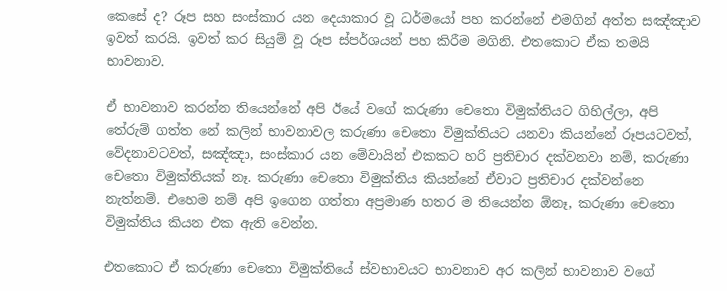කෙසේ ද? රූප සහ සංස්කාර යන දෙයාකාර වූ ධර්මයෝ පහ කරන්නේ එමගින් අත්ත සඤ්ඤාව ඉවත් කරයි. ඉවත් කර සියුම් වූ රූප ස්පර්ශයන් පහ කිරීම මගිනි. එතකොට ඒක තමයි භාවනාව.

ඒ භාවනාව කරන්න තියෙන්නේ අපි ඊයේ වගේ කරුණා චෙතො විමුක්තියට ගිහිල්ලා, අපි තේරුම් ගත්ත නේ කලින් භාවනාවල කරුණා චෙතො විමුක්තියට යනවා කියන්නේ රූපයටවත්, වේදනාවටවත්, සඤ්ඤා, සංස්කාර යන මේවායින් එකකට හරි ප්‍රතිචාර දක්වනවා නම්, කරුණා චෙතො විමුක්තියක් නෑ. කරුණා චෙතො විමුක්තිය කියන්නේ ඒවාට ප්‍රතිචාර දක්වන්නෙ නැත්නම්. එහෙම නම් අපි ඉගෙන ගත්තා අප්‍රමාණ හතර ම තියෙන්න ඕනෑ, කරුණා චෙතො විමුක්තිය කියන එක ඇති වෙන්න.

එතකොට ඒ කරුණා චෙතො විමුක්තියේ ස්වභාවයට භාවනාව අර කලින් භාවනාව වගේ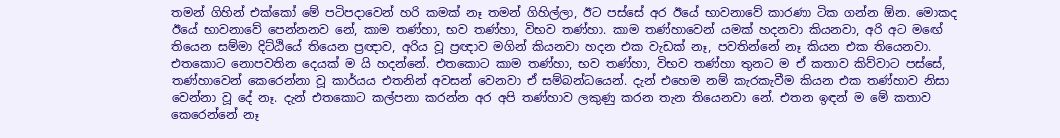තමන් ගිහින් එක්කෝ මේ පටිපදාවෙන් හරි කමක් නෑ තමන් ගිහිල්ලා, ඊට පස්සේ අර ඊයේ භාවනාවේ කාරණා ටික ගන්න ඕන. මොකද ඊයේ භාවනාවේ පෙන්නනව නේ, කාම තණ්හා, භව තණ්හා, විභව තණ්හා. කාම තණ්හාවෙන් යමක් හදනවා කියනවා, අරි අට මඟේ තියෙන සම්මා දිට්ඨියේ තියෙන ප්‍රඥාව, අරිය වූ ප්‍රඥාව මගින් කියනවා හදන එක වැඩක් නෑ, පවතින්නේ නෑ කියන එක තියෙනවා. එතකොට නොපවතින දෙයක් ම යි හදන්නේ. එතකොට කාම තණ්හා, භව තණ්හා, විභව තණ්හා තුනට ම ඒ කතාව කිව්වාට පස්සේ, තණ්හාවෙන් කෙරෙන්නා වූ කාර්යය එතනින් අවසන් වෙනවා ඒ සම්බන්ධයෙන්. දැන් එහෙම නම් කැරකැවීම කියන එක තණ්හාව නිසා වෙන්නා වූ දේ නෑ. දැන් එතකොට කල්පනා කරන්න අර අපි තණ්හාව ලකුණු කරන තැන තියෙනවා නේ. එතන ඉඳන් ම මේ කතාව කෙරෙන්නේ නෑ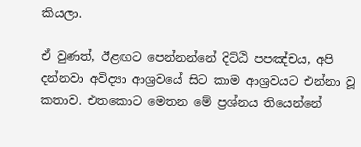කියලා.

ඒ වුණත්, ඊළඟට පෙන්නන්නේ දිට්ඨි පපඤ්චය, අපි දන්නවා අවිද්‍යා ආශ්‍රවයේ සිට කාම ආශ්‍රවයට එන්නා වූ කතාව. එතකොට මෙතන මේ ප්‍රශ්නය තියෙන්නේ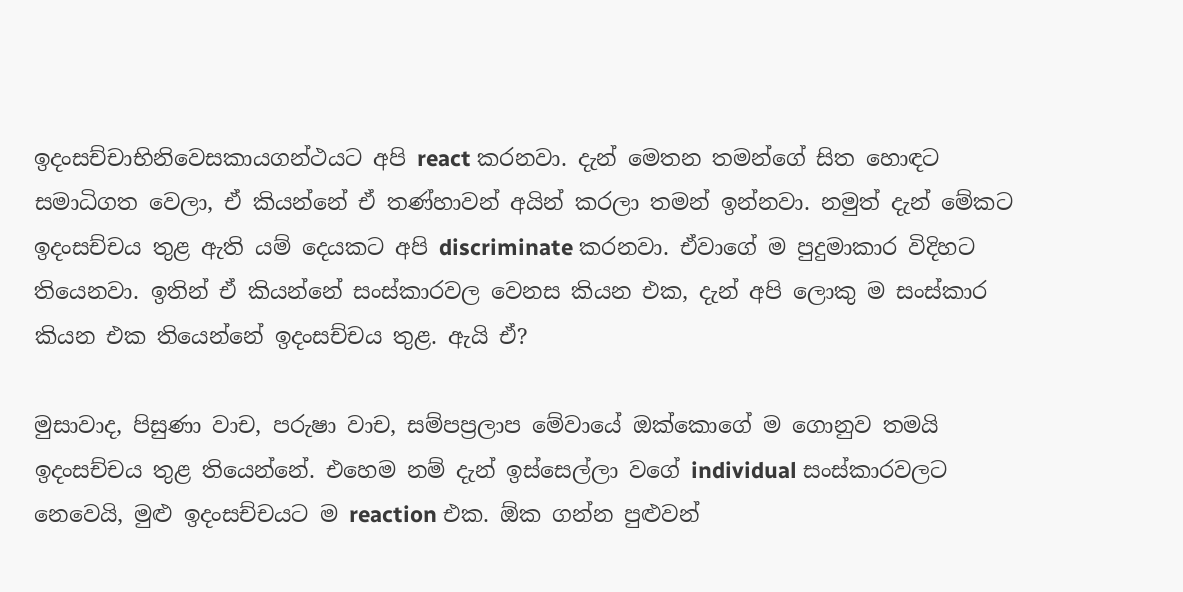ඉදංසච්චාභිනිවෙසකායගන්ථයට අපි react කරනවා. දැන් මෙතන තමන්ගේ සිත හොඳට සමාධිගත වෙලා, ඒ කියන්නේ ඒ තණ්හාවන් අයින් කරලා තමන් ඉන්නවා. නමුත් දැන් මේකට ඉදංසච්චය තුළ ඇති යම් දෙයකට අපි discriminate කරනවා. ඒවාගේ ම පුදුමාකාර විදිහට තියෙනවා. ඉතින් ඒ කියන්නේ සංස්කාරවල වෙනස කියන එක, දැන් අපි ලොකු ම සංස්කාර කියන එක තියෙන්නේ ඉදංසච්චය තුළ. ඇයි ඒ?

මුසාවාද, පිසුණා වාච, පරුෂා වාච, සම්පප්‍රලාප මේවායේ ඔක්කොගේ ම ගොනුව තමයි ඉදංසච්චය තුළ තියෙන්නේ. එහෙම නම් දැන් ඉස්සෙල්ලා වගේ individual සංස්කාරවලට නෙවෙයි, මුළු ඉදංසච්චයට ම reaction එක. ඕක ගන්න පුළුවන්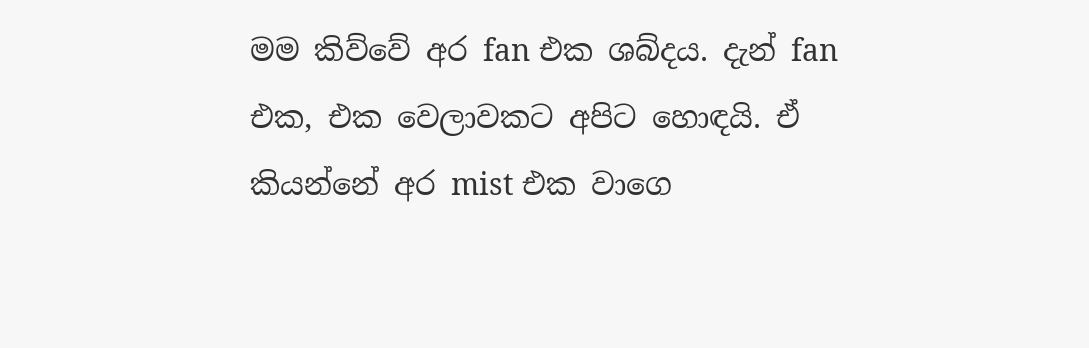මම කිව්වේ අර fan එක ශබ්දය. දැන් fan එක, එක වෙලාවකට අපිට හොඳයි. ඒ කියන්නේ අර mist එක වාගෙ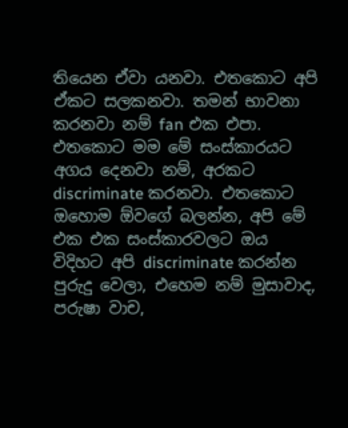තියෙන ඒවා යනවා. එතකොට අපි ඒකට සලකනවා. තමන් භාවනා කරනවා නම් fan එක එපා. එතකොට මම මේ සංස්කාරයට අගය දෙනවා නම්, අරකට discriminate කරනවා. එතකොට ඔහොම ඕවගේ බලන්න, අපි මේ එක එක සංස්කාරවලට ඔය විදිහට අපි discriminate කරන්න පුරුදු වෙලා, එහෙම නම් මුසාවාද, පරුෂා වාච,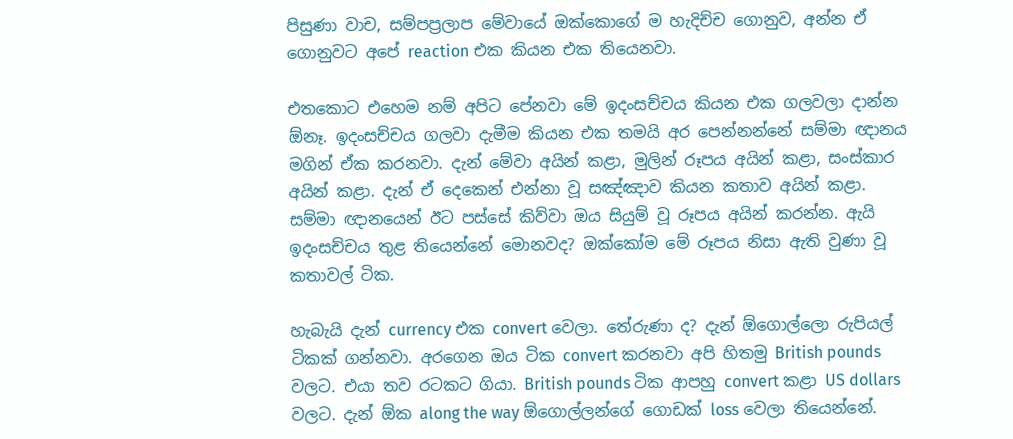පිසුණා වාච, සම්පප්‍රලාප මේවායේ ඔක්කොගේ ම හැදිච්ච ගොනුව, අන්න ඒ ගොනුවට අපේ reaction එක කියන එක තියෙනවා.

එතකොට එහෙම නම් අපිට පේනවා මේ ඉදංසච්චය කියන එක ගලවලා දාන්න ඕනෑ. ඉදංසච්චය ගලවා දැමීම කියන එක තමයි අර පෙන්නන්නේ සම්මා ඥානය මගින් ඒක කරනවා. දැන් මේවා අයින් කළා, මුලින් රූපය අයින් කළා, සංස්කාර අයින් කළා. දැන් ඒ දෙකෙන් එන්නා වූ සඤ්ඤාව කියන කතාව අයින් කළා. සම්මා ඥානයෙන් ඊට පස්සේ කිව්වා ඔය සියුම් වූ රූපය අයින් කරන්න. ඇයි ඉදංසච්චය තුළ තියෙන්නේ මොනවද? ඔක්කෝම මේ රූපය නිසා ඇති වුණා වූ කතාවල් ටික.

හැබැයි දැන් currency එක convert වෙලා. තේරුණා ද? දැන් ඕගොල්ලො රුපියල් ටිකක් ගන්නවා. අරගෙන ඔය ටික convert කරනවා අපි හිතමු British pounds වලට. එයා තව රටකට ගියා. British pounds ටික ආපහු convert කළා US dollars වලට. දැන් ඕක along the way ඕගොල්ලන්ගේ ගොඩක් loss වෙලා තියෙන්නේ.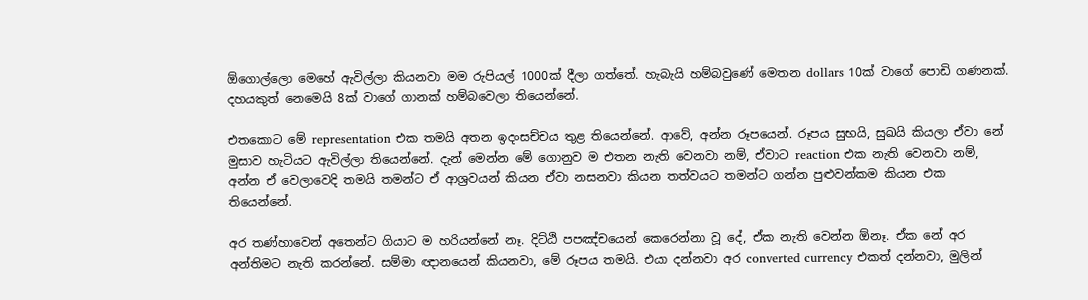ඕගොල්ලො මෙහේ ඇවිල්ලා කියනවා මම රුපියල් 1000ක් දීලා ගත්තේ. හැබැයි හම්බවුණේ මෙතන dollars 10ක් වාගේ පොඩි ගණනක්. දහයකුත් නෙමෙයි 8ක් වාගේ ගානක් හම්බවෙලා තියෙන්නේ.

එතකොට මේ representation එක තමයි අතන ඉදංසච්චය තුළ තියෙන්නේ. ආවේ, අන්න රූපයෙන්. රූපය සුභයි, සුඛයි කියලා ඒවා නේ මුසාව හැටියට ඇවිල්ලා තියෙන්නේ. දැන් මෙන්න මේ ගොනුව ම එතන නැති වෙනවා නම්, ඒවාට reaction එක නැති වෙනවා නම්, අන්න ඒ වෙලාවෙදි තමයි තමන්ට ඒ ආශ්‍රවයන් කියන ඒවා නසනවා කියන තත්වයට තමන්ට ගන්න පුළුවන්කම කියන එක තියෙන්නේ.

අර තණ්හාවෙන් අතෙන්ට ගියාට ම හරියන්නේ නෑ. දිට්ඨි පපඤ්චයෙන් කෙරෙන්නා වූ දේ, ඒක නැති වෙන්න ඕනෑ. ඒක නේ අර අන්තිමට නැති කරන්නේ. සම්මා ඥානයෙන් කියනවා, මේ රූපය තමයි. එයා දන්නවා අර converted currency එකත් දන්නවා, මුලින්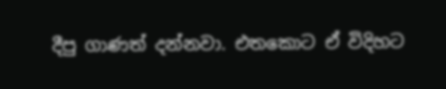දීපු ගාණත් දන්නවා. එතකොට ඒ විදිහට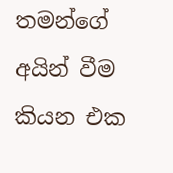තමන්ගේ අයින් වීම කියන එක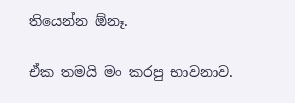තියෙන්න ඕනෑ.

ඒක තමයි මං කරපු භාවනාව.